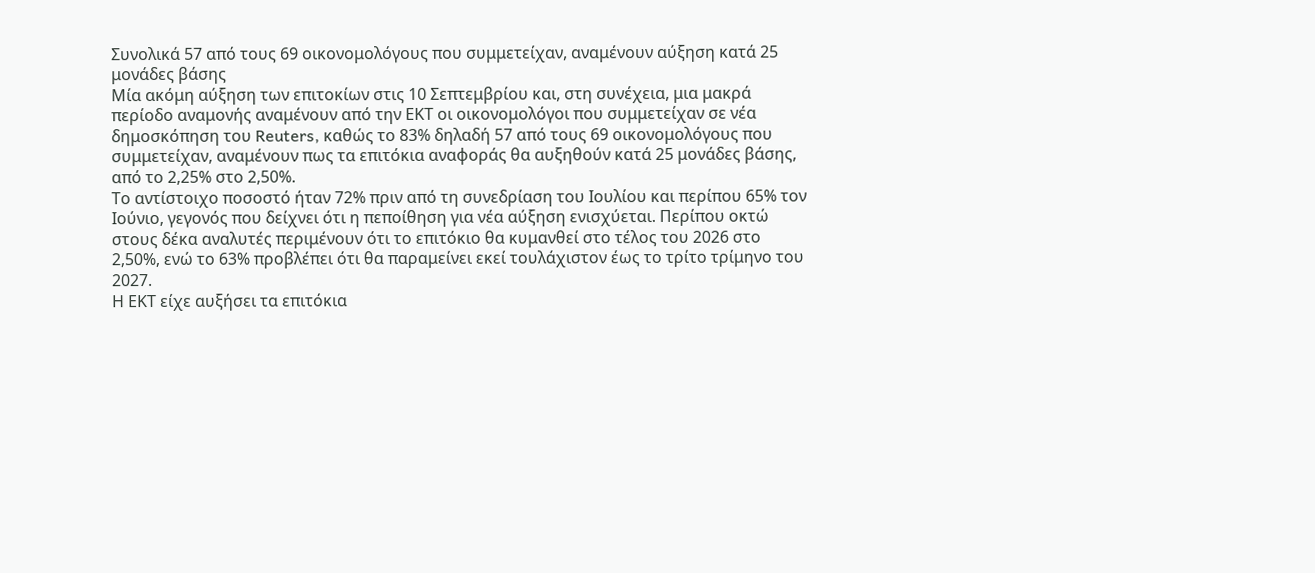Συνολικά 57 από τους 69 οικονομολόγους που συμμετείχαν, αναμένουν αύξηση κατά 25 μονάδες βάσης
Μία ακόμη αύξηση των επιτοκίων στις 10 Σεπτεμβρίου και, στη συνέχεια, μια μακρά περίοδο αναμονής αναμένουν από την ΕΚΤ οι οικονομολόγοι που συμμετείχαν σε νέα δημοσκόπηση του Reuters, καθώς το 83% δηλαδή 57 από τους 69 οικονομολόγους που συμμετείχαν, αναμένουν πως τα επιτόκια αναφοράς θα αυξηθούν κατά 25 μονάδες βάσης, από το 2,25% στο 2,50%.
Το αντίστοιχο ποσοστό ήταν 72% πριν από τη συνεδρίαση του Ιουλίου και περίπου 65% τον Ιούνιο, γεγονός που δείχνει ότι η πεποίθηση για νέα αύξηση ενισχύεται. Περίπου οκτώ στους δέκα αναλυτές περιμένουν ότι το επιτόκιο θα κυμανθεί στο τέλος του 2026 στο 2,50%, ενώ το 63% προβλέπει ότι θα παραμείνει εκεί τουλάχιστον έως το τρίτο τρίμηνο του 2027.
Η ΕΚΤ είχε αυξήσει τα επιτόκια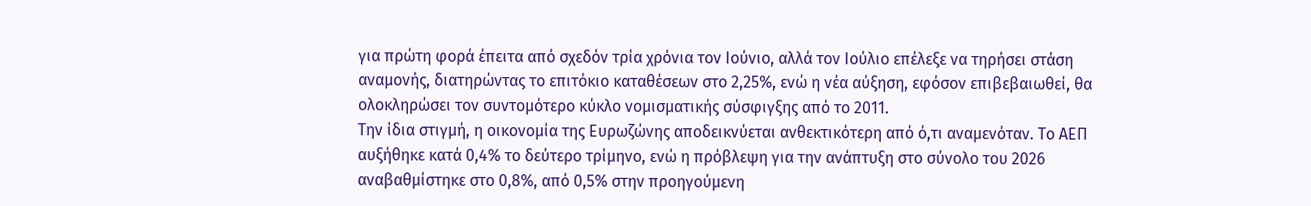για πρώτη φορά έπειτα από σχεδόν τρία χρόνια τον Ιούνιο, αλλά τον Ιούλιο επέλεξε να τηρήσει στάση αναμονής, διατηρώντας το επιτόκιο καταθέσεων στο 2,25%, ενώ η νέα αύξηση, εφόσον επιβεβαιωθεί, θα ολοκληρώσει τον συντομότερο κύκλο νομισματικής σύσφιγξης από το 2011.
Την ίδια στιγμή, η οικονομία της Ευρωζώνης αποδεικνύεται ανθεκτικότερη από ό,τι αναμενόταν. Το ΑΕΠ αυξήθηκε κατά 0,4% το δεύτερο τρίμηνο, ενώ η πρόβλεψη για την ανάπτυξη στο σύνολο του 2026 αναβαθμίστηκε στο 0,8%, από 0,5% στην προηγούμενη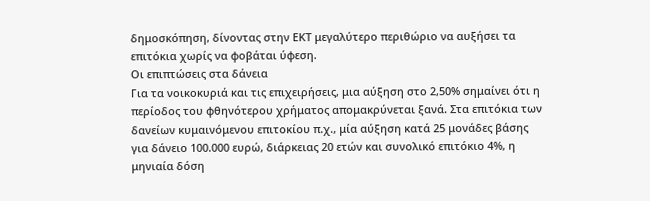δημοσκόπηση, δίνοντας στην ΕΚΤ μεγαλύτερο περιθώριο να αυξήσει τα επιτόκια χωρίς να φοβάται ύφεση.
Οι επιπτώσεις στα δάνεια
Για τα νοικοκυριά και τις επιχειρήσεις, μια αύξηση στο 2,50% σημαίνει ότι η περίοδος του φθηνότερου χρήματος απομακρύνεται ξανά. Στα επιτόκια των δανείων κυμαινόμενου επιτοκίου π.χ., μία αύξηση κατά 25 μονάδες βάσης για δάνειο 100.000 ευρώ, διάρκειας 20 ετών και συνολικό επιτόκιο 4%, η μηνιαία δόση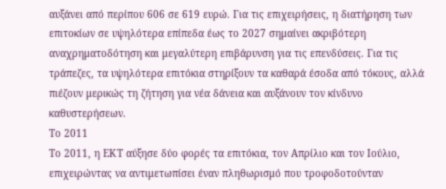αυξάνει από περίπου 606 σε 619 ευρώ. Για τις επιχειρήσεις, η διατήρηση των επιτοκίων σε υψηλότερα επίπεδα έως το 2027 σημαίνει ακριβότερη αναχρηματοδότηση και μεγαλύτερη επιβάρυνση για τις επενδύσεις. Για τις τράπεζες, τα υψηλότερα επιτόκια στηρίξουν τα καθαρά έσοδα από τόκους, αλλά πιέζουν μερικώς τη ζήτηση για νέα δάνεια και αυξάνουν τον κίνδυνο καθυστερήσεων.
Το 2011
Το 2011, η ΕΚΤ αύξησε δύο φορές τα επιτόκια, τον Απρίλιο και τον Ιούλιο, επιχειρώντας να αντιμετωπίσει έναν πληθωρισμό που τροφοδοτούνταν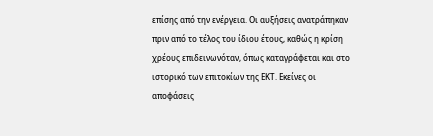επίσης από την ενέργεια. Οι αυξήσεις ανατράπηκαν πριν από το τέλος του ίδιου έτους, καθώς η κρίση χρέους επιδεινωνόταν, όπως καταγράφεται και στο ιστορικό των επιτοκίων της ΕΚΤ. Εκείνες οι αποφάσεις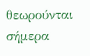θεωρούνται σήμερα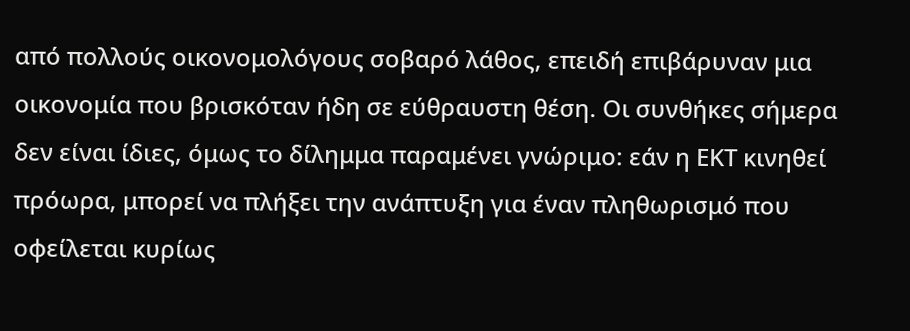από πολλούς οικονομολόγους σοβαρό λάθος, επειδή επιβάρυναν μια οικονομία που βρισκόταν ήδη σε εύθραυστη θέση. Οι συνθήκες σήμερα δεν είναι ίδιες, όμως το δίλημμα παραμένει γνώριμο: εάν η ΕΚΤ κινηθεί πρόωρα, μπορεί να πλήξει την ανάπτυξη για έναν πληθωρισμό που οφείλεται κυρίως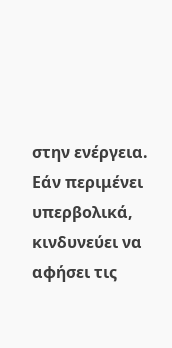στην ενέργεια. Εάν περιμένει υπερβολικά, κινδυνεύει να αφήσει τις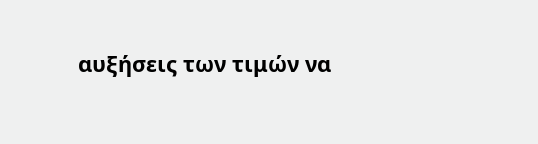αυξήσεις των τιμών να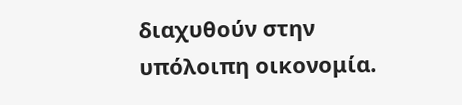διαχυθούν στην υπόλοιπη οικονομία.